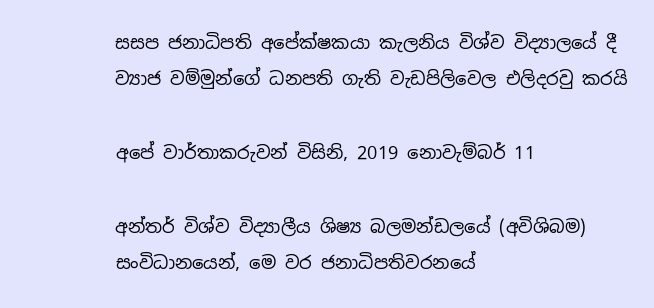සසප ජනාධිපති අපේක්ෂකයා කැලනිය විශ්ව විද්‍යාලයේ දී
ව්‍යාජ වම්මුන්ගේ ධනපති ගැති වැඩපිලිවෙල එලිදරවු කරයි

අපේ වාර්තාකරුවන් විසිනි, 2019 නොවැම්බර් 11

අන්තර් විශ්ව විද්‍යාලීය ශිෂ්‍ය බලමන්ඩල‍යේ (අවිශිබම) සංවිධානයෙන්, මෙ වර ජනාධිපතිවරනයේ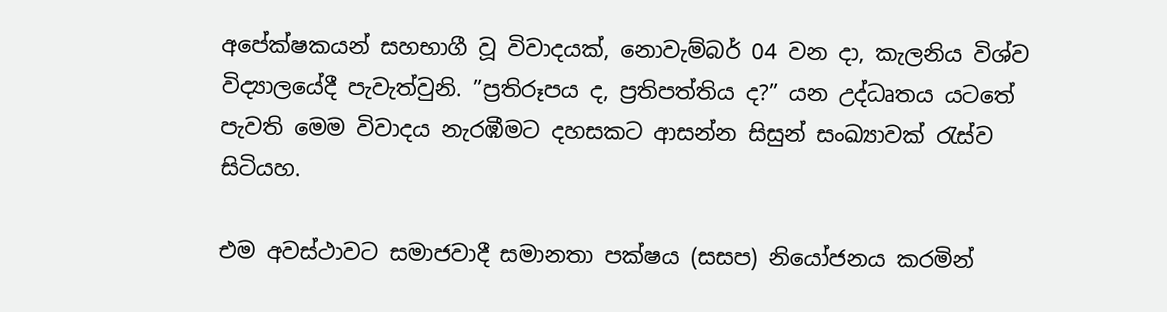අපේක්ෂකයන් සහභාගී වූ විවාදයක්, නොවැම්බර් 04 වන දා, කැලනිය විශ්ව විද්‍යාලයේදී පැවැත්වුනි. ”ප්‍රතිරූපය ද, ප්‍රතිපත්තිය ද?” යන උද්ධෘතය යටතේ පැවති මෙම විවාදය නැරඹීමට දහසකට ආසන්න සිසුන් සංඛ්‍යාවක් රැස්ව සිටියහ.

එම අවස්ථාවට සමාජවාදී සමානතා පක්ෂය (සසප) නියෝජනය කරමින්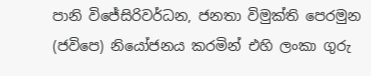පානි විජේසිරිවර්ධන, ජනතා විමුක්ති පෙරමුන (ජවිපෙ) නියෝජනය කරමින් එහි ලංකා ගුරු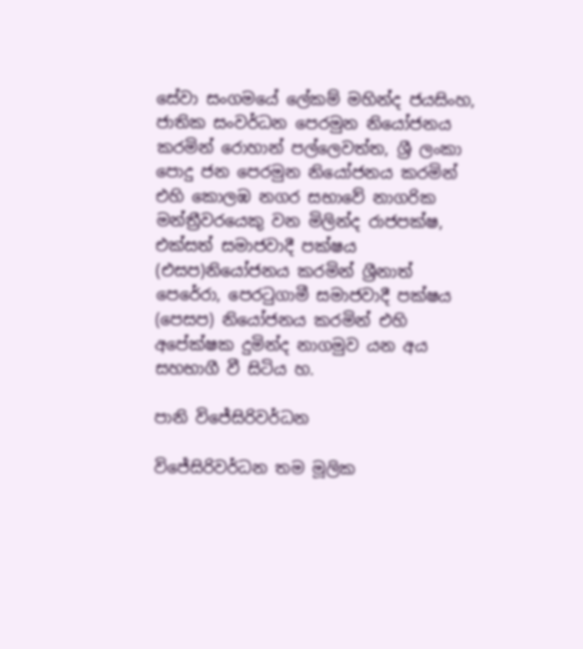සේවා සංගමයේ ලේකම් මහින්ද ජයසිංහ, ජාතික සංවර්ධන පෙරමුන නියෝජනය කරමින් රොහාන් පල්ලෙවත්ත, ශ්‍රී ලංකා පොදු ජන පෙරමුන නියෝජනය කරමින් එහි කොලඹ නගර සභාවේ නාගරික මන්ත්‍රීවරයෙකු වන මිලින්ද රාජපක්ෂ, එක්සත් සමාජවාදී පක්ෂය (එසප)නියෝජනය කරමින් ශ්‍රීනාත් පෙරේරා, පෙරටුගාමී සමාජවාදී පක්ෂය (පෙසප) නියෝජනය කරමින් එහි අපේක්ෂක දුමින්ද නාගමුව යන අය සහභාගී වී සිටිය හ.

පානි විජේසිරිවර්ධන

විජේසිරිවර්ධන තම මූලික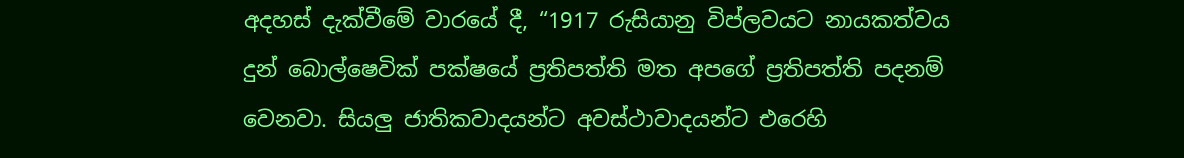අදහස් දැක්වීමේ වාරයේ දී, “1917 රුසියානු විප්ලවයට නායකත්වය දුන් බොල්ෂෙවික් පක්ෂයේ ප්‍රතිපත්ති මත අපගේ ප්‍රතිපත්ති පදනම් වෙනවා. සියලු‍ ජාතිකවාදයන්ට අවස්ථාවාදයන්ට එරෙහි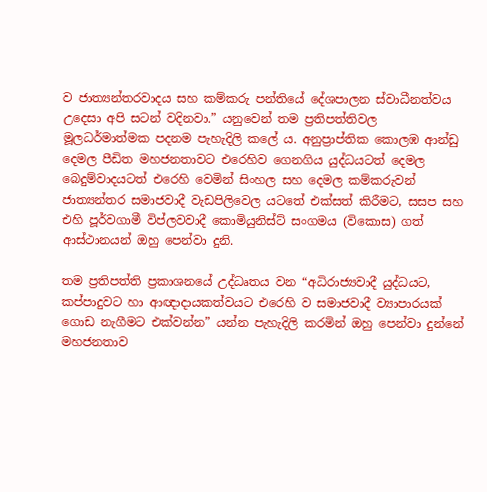ව ජාත්‍යන්තරවාදය සහ කම්කරු පන්තියේ දේශපාලන ස්වාධීනත්වය උදෙසා අපි සටන් වදිනවා.” යනුවෙන් තම ප්‍රතිපත්තිවල මූලධර්මාත්මක පදනම පැහැදිලි කලේ ය. අනුප්‍රාප්තික කොලඹ ආන්ඩු දෙමල පීඩිත මහජනතාවට එරෙහිව ගෙනගිය යුද්ධයටත් දෙමල බෙදුම්වාදයටත් එරෙහි වෙමින් සිංහල සහ දෙමල කම්කරුවන් ජාත්‍යන්තර සමාජවාදී වැඩපිලිවෙල යටතේ එක්සත් කිරීමට, සසප සහ එහි පූර්වගාමී විප්ලවවාදී කොමියුනිස්ට් සංගමය (විකොස) ගත් ආස්ථානයන් ඔහු පෙන්වා දුනි.

තම ප්‍රතිපත්ති ප්‍රකාශනයේ උද්ධෘතය වන “අධිරාජ්‍යවාදී යුද්ධයට, කප්පාදුවට හා ආඥාදායකත්වයට එරෙහි ව සමාජවාදී ව්‍යාපාරයක් ගොඩ නැගීමට එක්වන්න” යන්න පැහැදිලි කරමින් ඔහු පෙන්වා දුන්නේ මහජනතාව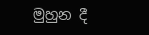මුහුන දී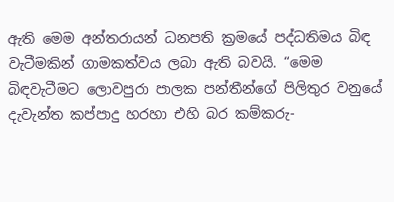ඇති මෙම අන්තරායන් ධනපති ක්‍රමයේ පද්ධතිමය බිඳ වැටීමකින් ගාමකත්වය ලබා ඇති බවයි. “මෙම බිඳවැටීමට ලොවපුරා පාලක පන්තීන්ගේ පිලිතුර වනුයේ දැවැන්ත කප්පාදු හරහා එහි බර කම්කරු-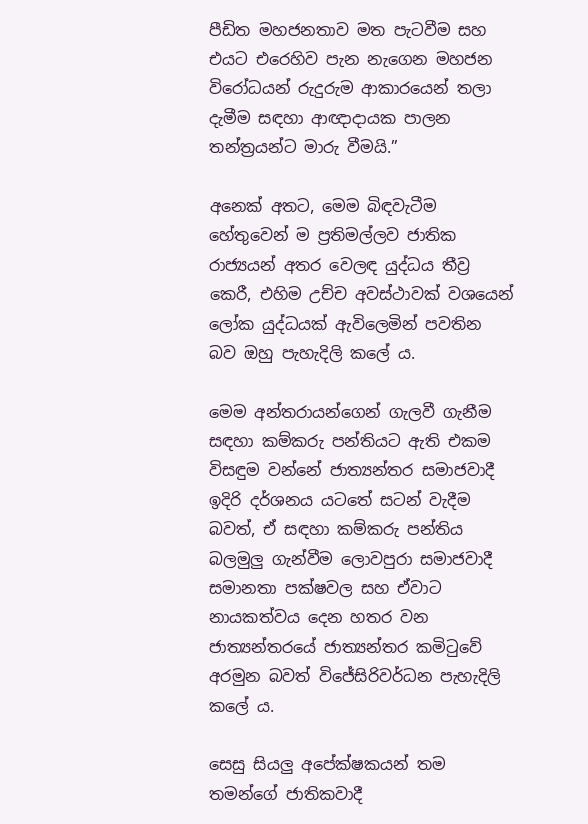පීඩිත මහජනතාව මත පැටවීම සහ එයට එරෙහිව පැන නැගෙන මහජන විරෝධයන් රුදුරුම ආකාරයෙන් තලා දැමීම සඳහා ආඥාදායක පාලන තන්ත්‍රයන්ට මාරු වීමයි.”

අනෙක් අතට, මෙම බිඳවැටීම හේතුවෙන් ම ප්‍රතිමල්ලව ජාතික රාජ්‍යයන් අතර වෙලඳ යුද්ධය තීව්‍ර කෙරී, එහිම උච්ච අවස්ථාවක් වශයෙන් ලෝක යුද්ධයක් ඇවිලෙමින් පවතින බව ඔහු පැහැදිලි කලේ ය.

මෙම අන්තරායන්ගෙන් ගැලවී ගැනීම සඳහා කම්කරු පන්තියට ඇති එකම විසඳුම වන්නේ ජාත්‍යන්තර සමාජවාදී ඉදිරි දර්ශනය යටතේ සටන් වැදීම බවත්, ඒ සඳහා කම්කරු පන්තිය බලමුලු‍ ගැන්වීම ලොවපුරා සමාජවාදී සමානතා පක්ෂවල සහ ඒවාට නායකත්වය දෙන හතර වන ජාත්‍යන්තරයේ ජාත්‍යන්තර කමිටුවේ අරමුන බවත් විජේසිරිවර්ධන පැහැදිලි කලේ ය.

සෙසු සියලු‍ අපේක්ෂකයන් තම තමන්ගේ ජාතිකවාදී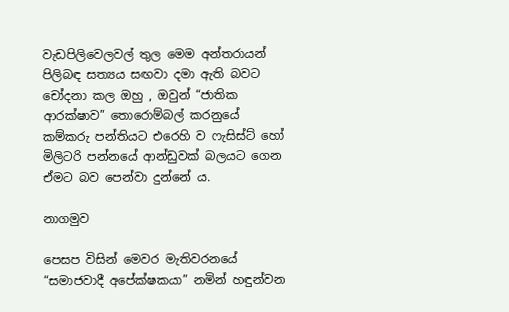වැඩපිලිවෙලවල් තුල මෙම අන්තරායන් පිලිබඳ සත්‍යය සඟවා දමා ඇති බවට චෝදනා කල ඔහු , ඔවුන් “ජාතික ආරක්ෂාව” තොරොම්බල් කරනුයේ කම්කරු පන්තියට එරෙහි ව ෆැසිස්ට් හෝ මිලිටරි පන්නයේ ආන්ඩුවක් බලයට ගෙන ඒමට බව පෙන්වා දුන්නේ ය.

නාගමුව

පෙසප විසින් මෙවර මැතිවරනයේ “සමාජවාදී අපේක්ෂකයා” නමින් හඳුන්වන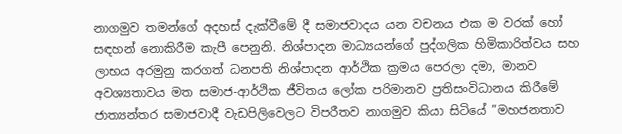නාගමුව තමන්ගේ අදහස් දැක්වීමේ දී සමාජවාදය යන වචනය එක ම වරක් හෝ සඳහන් නොකිරීම කැපී පෙනුනි. නිශ්පාදන මාධ්‍යයන්ගේ පුද්ගලික හිමිකාරිත්වය සහ ලාභය අරමුනු කරගත් ධනපති නිශ්පාදන ආර්ථික ක්‍රමය පෙරලා දමා, මානව අවශ්‍යතාවය මත සමාජ-ආර්ථික ජීවිතය ලෝක පරිමානව ප්‍රතිසංවිධානය කිරීමේ ජාත්‍යන්තර සමාජවාදී වැඩපිලිවෙලට විපරීතව නාගමුව කියා සිටියේ ”මහජනතාව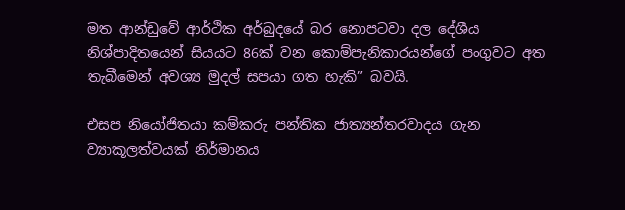මත ආන්ඩුවේ ආර්ථික අර්බුදයේ බර නොපටවා දල දේශීය නිශ්පාදිතයෙන් සියයට 86ක් වන කොම්පැනිකාරයන්ගේ පංගුවට අත තැබීමෙන් අවශ්‍ය මුදල් සපයා ගත හැකි” බවයි.

එසප නියෝජිතයා කම්කරු පන්තික ජාත්‍යන්තරවාදය ගැන ව්‍යාකූලත්වයක් නිර්මානය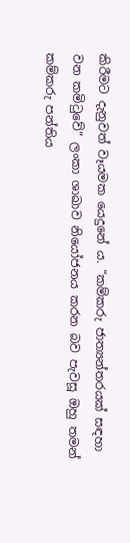කිරීමට දැනුවත් වෑයමක යෙදුනේ ය. “කම්කරු ජාත්‍යන්තරයක් සඳහා වන කමිටුවේ” ලංකා ශාඛාව නියෝජනය කරන බව පැවසූ ඔහු තමන් කම්කරු පන්තිය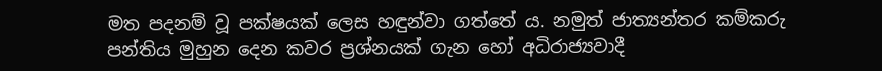මත පදනම් වූ පක්ෂයක් ලෙස හඳුන්වා ගත්තේ ය. නමුත් ජාත්‍යන්තර කම්කරු පන්තිය මුහුන දෙන කවර ප්‍රශ්නයක් ගැන හෝ අධිරාජ්‍යවාදී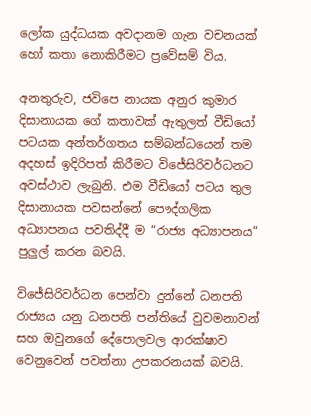ලෝක යුද්ධයක අවදානම ගැන වචනයක් හෝ කතා නොකිරීමට ප්‍රවේසම් විය.

අනතුරුව, ජවිපෙ නායක අනුර කුමාර දිසානායක ගේ කතාවක් ඇතුලත් වීඩියෝ පටයක අන්තර්ගතය සම්බන්ධයෙන් තම අදහස් ඉදිරිපත් කිරීමට විජේසිරිවර්ධනට අවස්ථාව ලැබුනි. එම වීඩියෝ පටය තුල දිසානායක පවසන්නේ පෞද්ගලික අධ්‍යාපනය පවතිද්දී ම “රාජ්‍ය අධ්‍යාපනය” පුලු‍ල් කරන බවයි.

විජේසිරිවර්ධන පෙන්වා දුන්නේ ධනපති රාජ්‍යය යනු ධනපති පන්තියේ වුවමනාවන් සහ ඔවුනගේ දේපොලවල ආරක්ෂාව වෙනුවෙන් පවත්නා උපකරනයක් බවයි.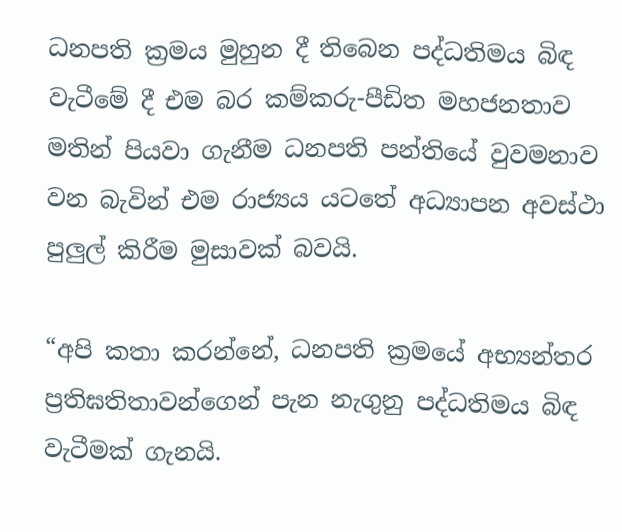ධනපති ක්‍රමය මුහුන දී තිබෙන පද්ධතිමය බිඳ වැටීමේ දී එම බර කම්කරු-පීඩිත මහජනතාව මතින් පියවා ගැනීම ධනපති පන්තියේ වුවමනාව වන බැවින් එම රාජ්‍යය යටතේ අධ්‍යාපන අවස්ථා පුලු‍ල් කිරීම මුසාවක් බවයි.

“අපි කතා කරන්නේ, ධනපති ක්‍රමයේ අභ්‍යන්තර ප්‍රතිඝතිතාවන්ගෙන් පැන නැගුනු පද්ධතිමය බිඳ වැටීමක් ගැනයි.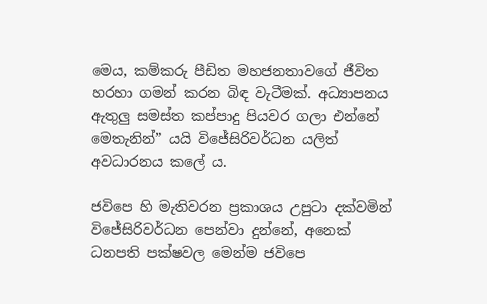මෙය, කම්කරු පීඩිත මහජනතාවගේ ජීවිත හරහා ගමන් කරන බිඳ වැටීමක්. අධ්‍යාපනය ඇතුලු‍ සමස්ත කප්පාදු පියවර ගලා එන්නේ මෙතැනින්” යයි විජේසිරිවර්ධන යලිත් අවධාරනය කලේ ය.

ජවිපෙ හි මැතිවරන ප්‍රකාශය උපුටා දක්වමින් විජේසිරිවර්ධන පෙන්වා දුන්නේ, අනෙක් ධනපති පක්ෂවල මෙන්ම ජවිපෙ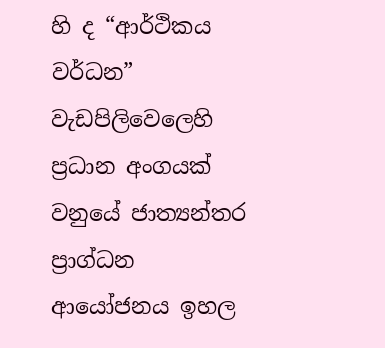හි ද “ආර්ථිකය වර්ධන” වැඩපිලිවෙලෙහි ප්‍රධාන අංගයක් වනුයේ ජාත්‍යන්තර ප්‍රාග්ධන ආයෝජනය ඉහල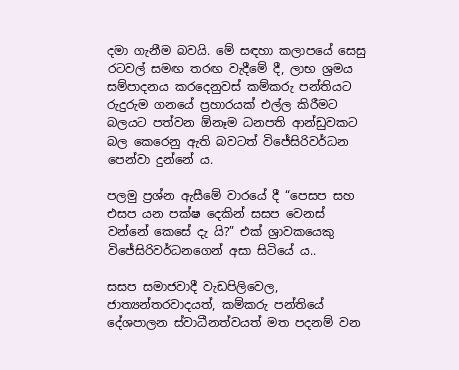දමා ගැනීම බවයි. මේ සඳහා කලාපයේ සෙසු රටවල් සමඟ තරඟ වැදීමේ දී, ලාභ ශ්‍රමය සම්පාදනය කරදෙනුවස් කම්කරු පන්තියට රුදුරුම ගනයේ ප්‍රහාරයක් එල්ල කිරීමට බලයට පත්වන ඕනෑම ධනපති ආන්ඩුවකට බල කෙරෙනු ඇති බවටත් විජේසිරිවර්ධන පෙන්වා දුන්නේ ය.

පලමු ප්‍රශ්න ඇසීමේ වාරයේ දී “පෙසප සහ එසප යන පක්ෂ දෙකින් සසප වෙනස් වන්නේ කෙසේ දැ යි?” එක් ශ්‍රාවකයෙකු විජේසිරිවර්ධනගෙන් අසා සිටියේ ය..

සසප සමාජවාදී වැඩපිලිවෙල, ජාත්‍යන්තරවාදයත්, කම්කරු පන්තියේ දේශපාලන ස්වාධීනත්වයත් මත පදනම් වන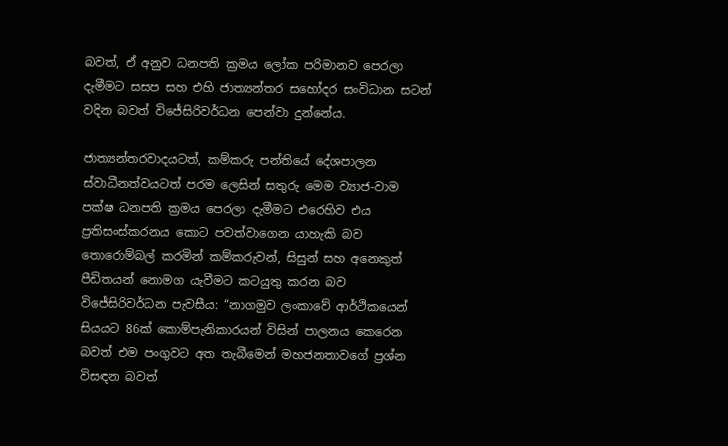බවත්, ඒ අනුව ධනපති ක්‍රමය ලෝක පරිමානව පෙරලා දැමීමට සසප සහ එහි ජාත්‍යන්තර සහෝදර සංවිධාන සටන් වදින බවත් විජේසිරිවර්ධන පෙන්වා දුන්නේය.

ජාත්‍යන්තරවාදයටත්, කම්කරු පන්තියේ දේශපාලන ස්වාධීනත්වයටත් පරම ලෙසින් සතුරු මෙම ව්‍යාජ-වාම පක්ෂ ධනපති ක්‍රමය පෙරලා දැමීමට එරෙහිව එය ප්‍රතිසංස්කරනය කොට පවත්වාගෙන යාහැකි බව තොරොම්බල් කරමින් කම්කරුවන්, සිසුන් සහ අනෙකුත් පීඩිතයන් නොමග යැවීමට කටයුතු කරන බව විජේසිරිවර්ධන පැවසීය: “නාගමුව ලංකාවේ ආර්ථිකයෙන් සියයට 86ක් කොම්පැනිකාරයන් විසින් පාලනය කෙරෙන බවත් එම පංගුවට අත තැබීමෙන් මහජනතාවගේ ප්‍රශ්න විසඳන බවත්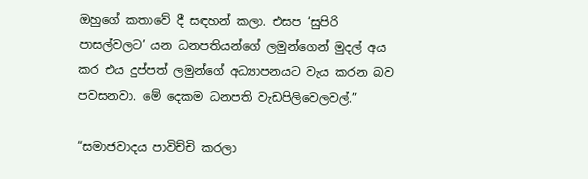ඔහුගේ කතාවේ දී සඳහන් කලා. එසප ‘සුපිරි පාසල්වලට’ යන ධනපතියන්ගේ ලමුන්ගෙන් මුදල් අය කර එය දුප්පත් ලමුන්ගේ අධ්‍යාපනයට වැය කරන බව පවසනවා. මේ දෙකම ධනපති වැඩපිලිවෙලවල්.”

“සමාජවාදය පාවිච්චි කරලා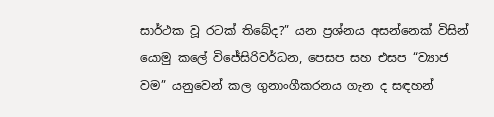සාර්ථක වූ රටක් තිබේද?” යන ප්‍රශ්නය අසන්නෙක් විසින් යොමු කලේ විජේසිරිවර්ධන, පෙසප සහ එසප “ව්‍යාජ වම” යනුවෙන් කල ගුනාංගීකරනය ගැන ද සඳහන්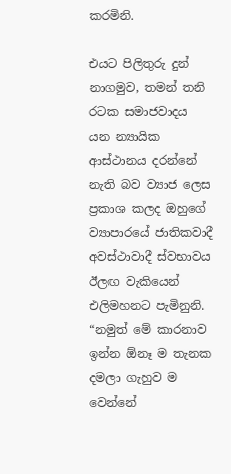කරමිනි.

එයට පිලිතුරු දුන් නාගමුව, තමන් තනි රටක සමාජවාදය යන න්‍යායික ආස්ථානය දරන්නේ නැති බව ව්‍යාජ ලෙස ප්‍රකාශ කලද ඔහුගේ ව්‍යාපාරයේ ජාතිකවාදී අවස්ථාවාදී ස්වභාවය ඊලඟ වැකියෙන් එලිමහනට පැමිනුනි. “නමුත් මේ කාරනාව ඉන්න ඕනෑ ම තැනක දමලා ගැහුව ම වෙන්නේ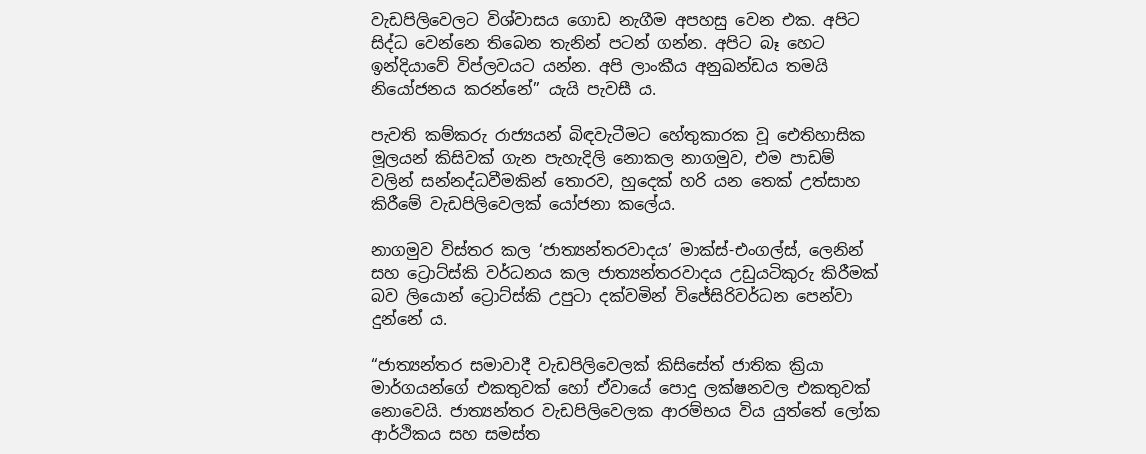වැඩපිලිවෙලට විශ්වාසය ගොඩ නැගීම අපහසු වෙන එක. අපිට සිද්ධ වෙන්නෙ තිබෙන තැනින් පටන් ගන්න. අපිට බෑ හෙට ඉන්දියාවේ විප්ලවයට යන්න. අපි ලාංකීය අනුඛන්ඩය තමයි නියෝජනය කරන්නේ” යැයි පැවසී ය.

පැවති කම්කරු රාජ්‍යයන් බිඳවැටීමට හේතුකාරක වූ ඓතිහාසික මූලයන් කිසිවක් ගැන පැහැදිලි නොකල නාගමුව, එම පාඩම් වලින් සන්නද්ධවීමකින් තොරව, හුදෙක් හරි යන තෙක් උත්සාහ කිරීමේ වැඩපිලිවෙලක් යෝජනා කලේය.

නාගමුව විස්තර කල ‘ජාත්‍යන්තරවාදය’ මාක්ස්-එංගල්ස්, ලෙනින් සහ ට්‍රොට්ස්කි වර්ධනය කල ජාත්‍යන්තරවාදය උඩුයටිකුරු කිරීමක් බව ලියොන් ට්‍රොට්ස්කි උපුටා දක්වමින් විජේසිරිවර්ධන පෙන්වා දුන්නේ ය.

“ජාත්‍යන්තර සමාවාදී වැඩපිලිවෙලක් කිසිසේත් ජාතික ක්‍රියා මාර්ගයන්ගේ එකතුවක් හෝ ඒවායේ පොදු ලක්ෂනවල එකතුවක් නොවෙයි. ජාත්‍යන්තර වැඩපිලිවෙලක ආරම්භය විය යුත්තේ ලෝක ආර්ථිකය සහ සමස්ත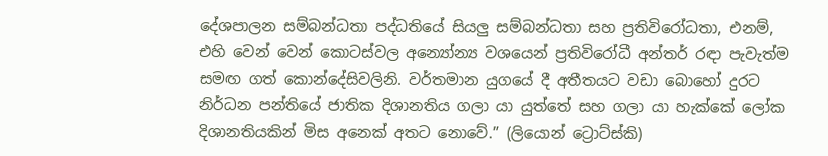දේශපාලන සම්බන්ධතා පද්ධතියේ සියලු‍ සම්බන්ධතා සහ ප්‍රතිවිරෝධතා, එනම්, එහි වෙන් වෙන් කොටස්වල අන්‍යෝන්‍ය වශයෙන් ප්‍රතිවිරෝධී අන්තර් රඳා පැවැත්ම සමඟ ගත් කොන්දේසිවලිනි. වර්තමාන යුගයේ දී අතීතයට වඩා බොහෝ දුරට නිර්ධන පන්තියේ ජාතික දිශානතිය ගලා යා යුත්තේ සහ ගලා යා හැක්කේ ලෝක දිශානතියකින් මිස අනෙක් අතට නොවේ.” (ලියොන් ට්‍රොට්ස්කි)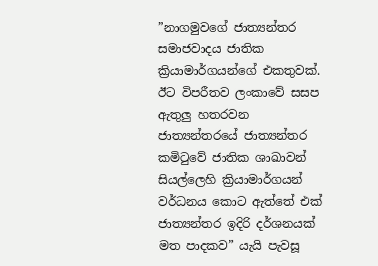”නාගමුවගේ ජාත්‍යන්තර සමාජවාදය ජාතික ක්‍රියාමාර්ගයන්ගේ එකතුවක්. ඊට විපරීතව ලංකාවේ සසප ඇතුලු‍ හතරවන ජාත්‍යන්තරයේ ජාත්‍යන්තර කමිටුවේ ජාතික ශාඛාවන් සියල්ලෙහි ක්‍රියාමාර්ගයන් වර්ධනය කොට ඇත්තේ එක් ජාත්‍යන්තර ඉදිරි දර්ශනයක් මත පාදකව” යැයි පැවසූ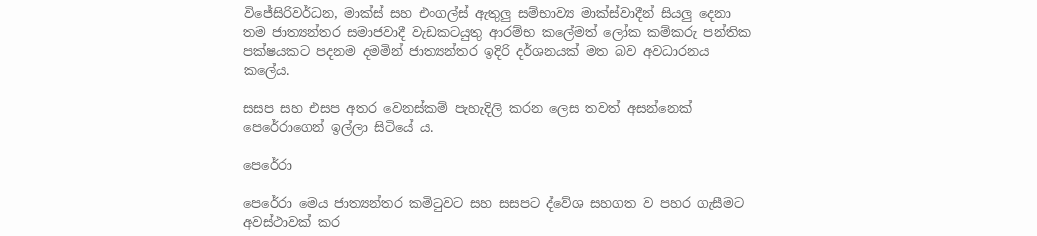විජේසිරිවර්ධන, මාක්ස් සහ එංගල්ස් ඇතුලු‍ සම්භාව්‍ය මාක්ස්වාදීන් සියලු‍ දෙනා තම ජාත්‍යන්තර සමාජවාදී වැඩකටයුතු ආරම්භ කලේමත් ලෝක කම්කරු පන්තික පක්ෂයකට පදනම දමමින් ජාත්‍යන්තර ඉදිරි දර්ශනයක් මත බව අවධාරනය කලේය.

සසප සහ එසප අතර වෙනස්කම් පැහැදිලි කරන ලෙස තවත් අසන්නෙක් පෙරේරාගෙන් ඉල්ලා සිටියේ ය.

පෙරේරා

පෙරේරා මෙය ජාත්‍යන්තර කමිටුවට සහ සසපට ද්වේශ සහගත ව පහර ගැසීමට අවස්ථාවක් කර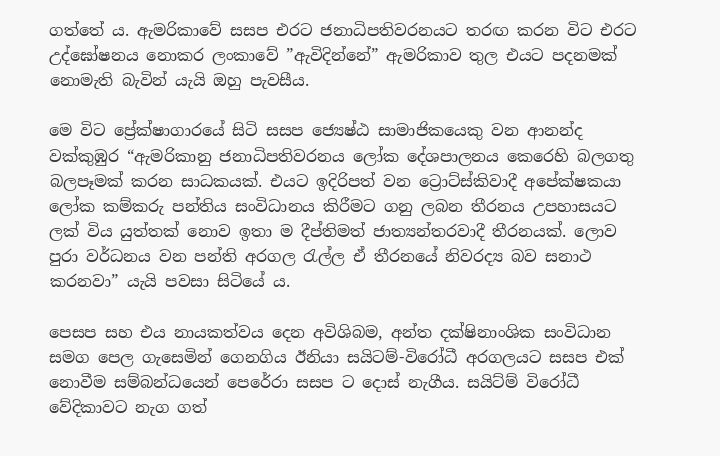ගත්තේ ය. ඇමරිකාවේ සසප එරට ජනාධිපතිවරනයට තරඟ කරන විට එරට උද්ඝෝෂනය නොකර ලංකාවේ ”ඇවිදින්නේ” ඇමරිකාව තුල එයට පදනමක් නොමැති බැවින් යැයි ඔහු පැවසීය.

මෙ විට ප්‍රේක්ෂාගාරයේ සිටි සසප ජ්‍යෙෂ්ඨ සාමාජිකයෙකු වන ආනන්ද වක්කුඹුර “ඇමරිකානු ජනාධිපතිවරනය ලෝක දේශපාලනය කෙරෙහි බලගතු බලපෑමක් කරන සාධකයක්. එයට ඉදිරිපත් වන ට්‍රොට්ස්කිවාදී අපේක්ෂකයා ලෝක කම්කරු පන්තිය සංවිධානය කිරීමට ගනු ලබන තීරනය උපහාසයට ලක් විය යුත්තක් නොව ඉතා ම දීප්තිමත් ජාත්‍යන්තරවාදී තීරනයක්. ලොව පුරා වර්ධනය වන පන්ති අරගල රැල්ල ඒ තීරනයේ නිවරද්‍ය බව සනාථ කරනවා” යැයි පවසා සිටියේ ය.

පෙසප සහ එය නායකත්වය දෙන අවිශිබම, අන්ත දක්ෂිනාංශික සංවිධාන සමග පෙල ගැසෙමින් ගෙනගිය ඊනියා සයිටම්-විරෝධී අරගලයට සසප එක් නොවීම සම්බන්ධයෙන් පෙරේරා සසප ට දොස් නැගීය. සයිට්ම් විරෝධී වේදිකාවට නැග ගත්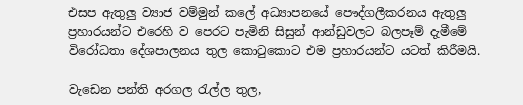එසප ඇතුලු‍ ව්‍යාජ වම්මුන් කලේ අධ්‍යාපනයේ පෞද්ගලීකරනය ඇතුලු‍ ප්‍රහාරයන්ට එරෙහි ව පෙරට පැමිනි සිසුන් ආන්ඩුවලට බලපෑම් දැමීමේ විරෝධතා දේශපාලනය තුල කොටුකොට එම ප්‍රහාරයන්ට යටත් කිරීමයි.

වැඩෙන පන්ති අරගල රැල්ල තුල,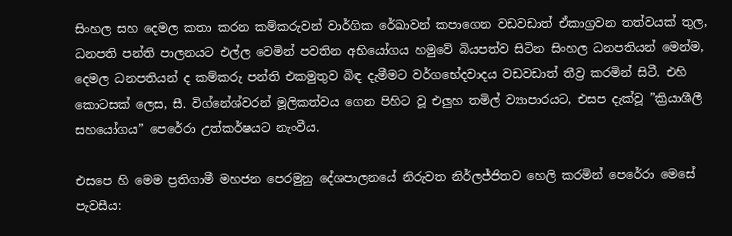සිංහල සහ දෙමල කතා කරන කම්කරුවන් වාර්ගික රේඛාවන් කපාගෙන වඩවඩාත් ඒකාග්‍රවන තත්වයක් තුල, ධනපති පන්ති පාලනයට එල්ල වෙමින් පවතින අභියෝගය හමුවේ බියපත්ව සිටින සිංහල ධනපතියන් මෙන්ම, දෙමල ධනපතියන් ද කම්කරු පන්ති එකමුතුව බිඳ දැමීමට වර්ගභේදවාදය වඩවඩාත් තීව්‍ර කරමින් සිටී. එහි කොටසක් ලෙස, සී. විග්නේශ්වරන් මූලිකත්වය ගෙන පිහිට වූ එලු‍හ තමිල් ව්‍යාපාරයට, එසප දැක්වූ ”ක්‍රියාශීලී සහයෝගය” පෙරේරා උත්කර්ෂයට නැංවීය.

එසපෙ හි මෙම ප්‍රතිගාමී මහජන පෙරමුනු දේශපාලනයේ නිරුවත නිර්ලජ්ජිතව හෙලි කරමින් පෙරේරා මෙසේ පැවසීය: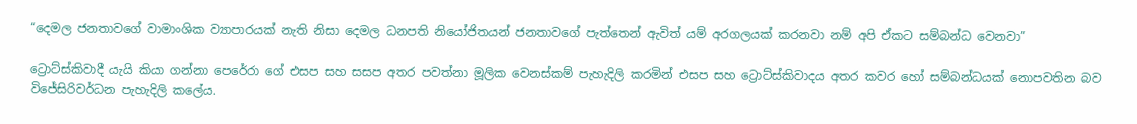“දෙමල ජනතාවගේ වාමාංශික ව්‍යාපාරයක් නැති නිසා දෙමල ධනපති නියෝජිතයන් ජනතාවගේ පැත්තෙන් ඇවිත් යම් අරගලයක් කරනවා නම් අපි ඒකට සම්බන්ධ වෙනවා”

ට්‍රොට්ස්කිවාදී යැයි කියා ගන්නා පෙරේරා ගේ එසප සහ සසප අතර පවත්නා මූලික වෙනස්කම් පැහැදිලි කරමින් එසප සහ ට්‍රොට්ස්කිවාදය අතර කවර හෝ සම්බන්ධයක් නොපවතින බව විජේසිරිවර්ධන පැහැදිලි කලේය.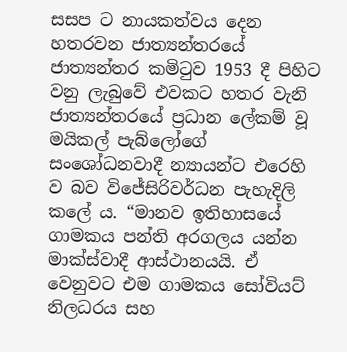සසප ට නායකත්වය දෙන හතරවන ජාත්‍යන්තරයේ ජාත්‍යන්තර කමිටුව 1953 දී පිහිට වනු ලැබුවේ එවකට හතර වැනි ජාත්‍යන්තරයේ ප්‍රධාන ලේකම් වූ මයිකල් පැබ්ලෝගේ සංශෝධනවාදී න්‍යායන්ට එරෙහි ව බව විජේසිරිවර්ධන පැහැදිලි කලේ ය. “මානව ඉතිහාසයේ ගාමකය පන්ති අරගලය යන්න මාක්ස්වාදී ආස්ථානයයි. ඒ වෙනුවට එම ගාමකය සෝවියට් නිලධරය සහ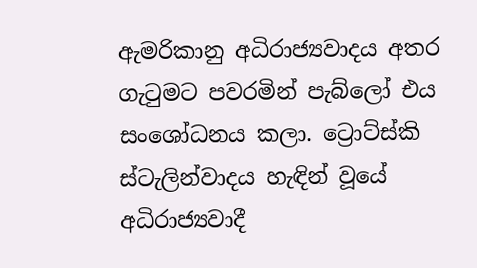ඇමරිකානු අධිරාජ්‍යවාදය අතර ගැටුමට පවරමින් පැබ්ලෝ එය සංශෝධනය කලා. ට්‍රොට්ස්කි ස්ටැලින්වාදය හැඳින් වූයේ අධිරාජ්‍යවාදී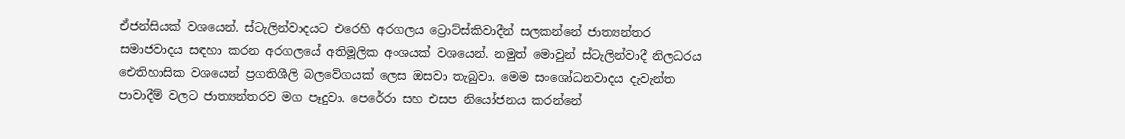ඒජන්සියක් වශයෙන්. ස්ටැලින්වාදයට එරෙහි අරගලය ට්‍රොට්ස්කිවාදීන් සලකන්නේ ජාත්‍යන්තර සමාජවාදය සඳහා කරන අරගලයේ අතිමූලික අංශයක් වශයෙන්. නමුත් මොවුන් ස්ටැලින්වාදී නිලධරය ඓතිහාසික වශයෙන් ප්‍රගතිශීලි බලවේගයක් ලෙස ඔසවා තැබුවා. මෙම සංශෝධනවාදය දැවැන්ත පාවාදීම් වලට ජාත්‍යන්තරව මග පෑදුවා. පෙරේරා සහ එසප නියෝජනය කරන්නේ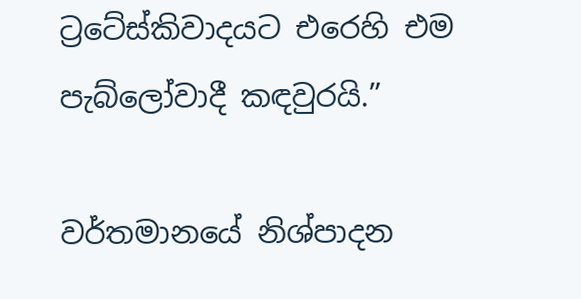ට්‍රටේස්කිවාදයට එරෙහි එම පැබ්ලෝවාදී කඳවුරයි.”

වර්තමානයේ නිශ්පාදන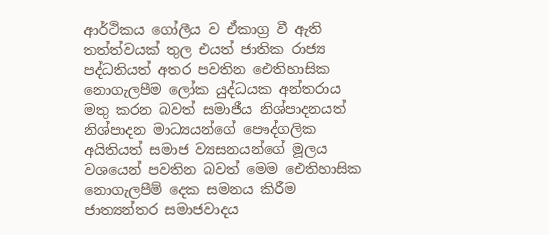ආර්ථිකය ගෝලීය ව ඒකාග්‍ර වී ඇති තත්ත්වයක් තුල එයත් ජාතික රාජ්‍ය පද්ධතියත් අතර පවතින ඓතිහාසික නොගැලපීම ලෝක යුද්ධයක අන්තරාය මතු කරන බවත් සමාජීය නිශ්පාදනයත් නිශ්පාදන මාධ්‍යයන්ගේ පෞද්ගලික අයිතියත් සමාජ ව්‍යසනයන්ගේ මූලය වශයෙන් පවතින බවත් මෙම ඓතිහාසික නොගැලපීම් දෙක සමනය කිරීම ජාත්‍යන්තර සමාජවාදය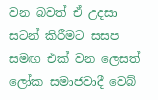වන බවත් ඒ උදසා සටන් කිරීමට සසප සමඟ එක් වන ලෙසත් ලෝක සමාජවාදී වෙබ්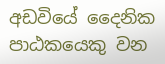අඩවියේ දෛනික පාඨකයෙකු වන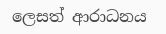ලෙසත් ආරාධනය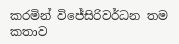කරමින් විජේසිරිවර්ධන තම කතාව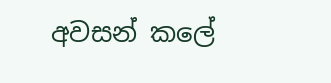අවසන් කලේ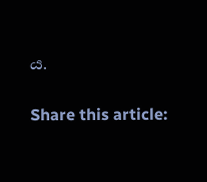ය.

Share this article: